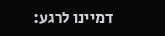דמיינו לרגע: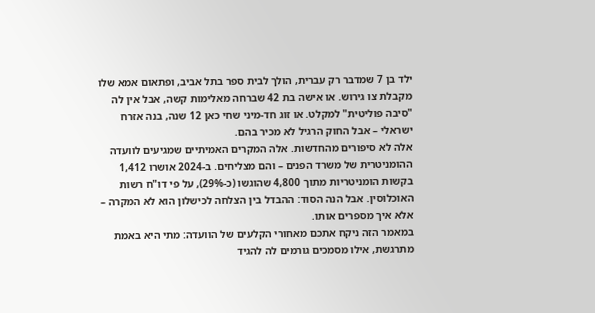ילד בן 7 שמדבר רק עברית, הולך לבית ספר בתל אביב, ופתאום אמא שלו מקבלת צו גירוש. או אישה בת 42 שברחה מאלימות קשה, אבל אין לה "סיבה פוליטית" למקלט. או זוג חד-מיני שחי כאן 12 שנה, בנה אזרח ישראלי – אבל החוק הרגיל לא מכיר בהם.
אלה לא סיפורים מהחדשות. אלה המקרים האמיתיים שמגיעים לוועדה ההומניטרית של משרד הפנים – והם מצליחים. ב-2024 אושרו 1,412 בקשות הומניטריות מתוך 4,800 שהוגשו (כ-29%), על פי דו"ח רשות האוכלוסין. אבל הנה הסוד: ההבדל בין הצלחה לכישלון הוא לא המקרה – אלא איך מספרים אותו.
במאמר הזה ניקח אתכם מאחורי הקלעים של הוועדה: מתי היא באמת מתרגשת, אילו מסמכים גורמים לה להגיד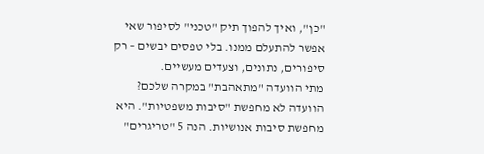"כן", ואיך להפוך תיק "טכני" לסיפור שאי אפשר להתעלם ממנו. בלי טפסים יבשים – רק סיפורים, נתונים, וצעדים מעשיים.
מתי הוועדה "מתאהבת" במקרה שלכם?
הוועדה לא מחפשת "סיבות משפטיות". היא מחפשת סיבות אנושיות. הנה 5 "טריגרים"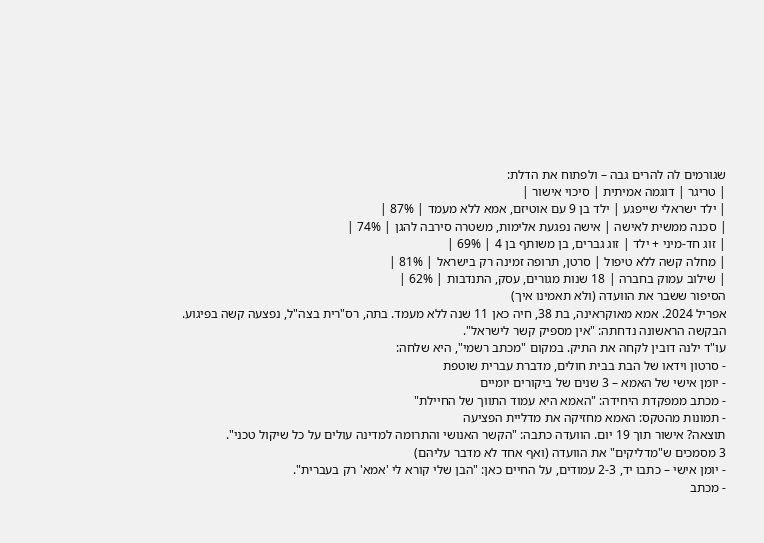שגורמים לה להרים גבה – ולפתוח את הדלת:
| טריגר | דוגמה אמיתית | סיכוי אישור |
| ילד ישראלי שייפגע | ילד בן 9 עם אוטיזם, אמא ללא מעמד | 87% |
| סכנה ממשית לאישה | אישה נפגעת אלימות, משטרה סירבה להגן | 74% |
| זוג חד-מיני + ילד | זוג גברים, בן משותף בן 4 | 69% |
| מחלה קשה ללא טיפול | סרטן, תרופה זמינה רק בישראל | 81% |
| שילוב עמוק בחברה | 18 שנות מגורים, עסק, התנדבות | 62% |
הסיפור ששבר את הוועדה (ולא תאמינו איך)
אפריל 2024. אמא מאוקראינה, בת 38, חיה כאן 11 שנה ללא מעמד. בתה, רס"רית בצה"ל, נפצעה קשה בפיגוע. הבקשה הראשונה נדחתה: "אין מספיק קשר לישראל".
עו"ד ילנה דובין לקחה את התיק. במקום "מכתב רשמי", היא שלחה:
- סרטון וידאו של הבת בבית חולים, מדברת עברית שוטפת
- יומן אישי של האמא – 3 שנים של ביקורים יומיים
- מכתב ממפקדת היחידה: "האמא היא עמוד התווך של החיילת"
- תמונות מהטקס: האמא מחזיקה את מדליית הפציעה
תוצאה? אישור תוך 19 יום. הוועדה כתבה: "הקשר האנושי והתרומה למדינה עולים על כל שיקול טכני".
3 מסמכים ש"מדליקים" את הוועדה (ואף אחד לא מדבר עליהם)
- יומן אישי – כתבו יד, 2-3 עמודים, על החיים כאן: "הבן שלי קורא לי 'אמא' רק בעברית".
- מכתב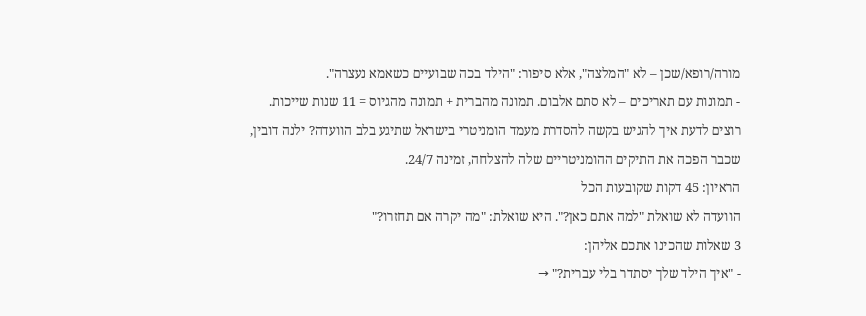מורה/רופא/שכן – לא "המלצה", אלא סיפור: "הילד בכה שבועיים כשאמא נעצרה".
- תמונות עם תאריכים – לא סתם אלבום. תמונה מהברית + תמונה מהגיוס = 11 שנות שייכות.
רוצים לדעת איך להגיש בקשה להסדרת מעמד הומניטרי בישראל שתיגע בלב הוועדה? ילנה דובין, שכבר הפכה את התיקים ההומניטריים שלה להצלחה, זמינה 24/7.
הראיון: 45 דקות שקובעות הכל
הוועדה לא שואלת "למה אתם כאן?". היא שואלת: "מה יקרה אם תחזרו?"
3 שאלות שהכינו אתכם אליהן:
- "איך הילד שלך יסתדר בלי עברית?" →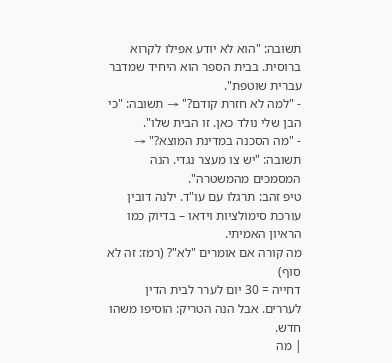תשובה: "הוא לא יודע אפילו לקרוא ברוסית. בבית הספר הוא היחיד שמדבר עברית שוטפת".
- "למה לא חזרת קודם?" → תשובה: "כי הבן שלי נולד כאן. זו הבית שלו".
- "מה הסכנה במדינת המוצא?" → תשובה: "יש צו מעצר נגדי. הנה המסמכים מהמשטרה".
טיפ זהב: תרגלו עם עו"ד. ילנה דובין עורכת סימולציות וידאו – בדיוק כמו הראיון האמיתי.
מה קורה אם אומרים "לא"? (רמז: זה לא סוף)
דחייה = 30 יום לערר לבית הדין לעררים. אבל הנה הטריק: הוסיפו משהו חדש.
| מה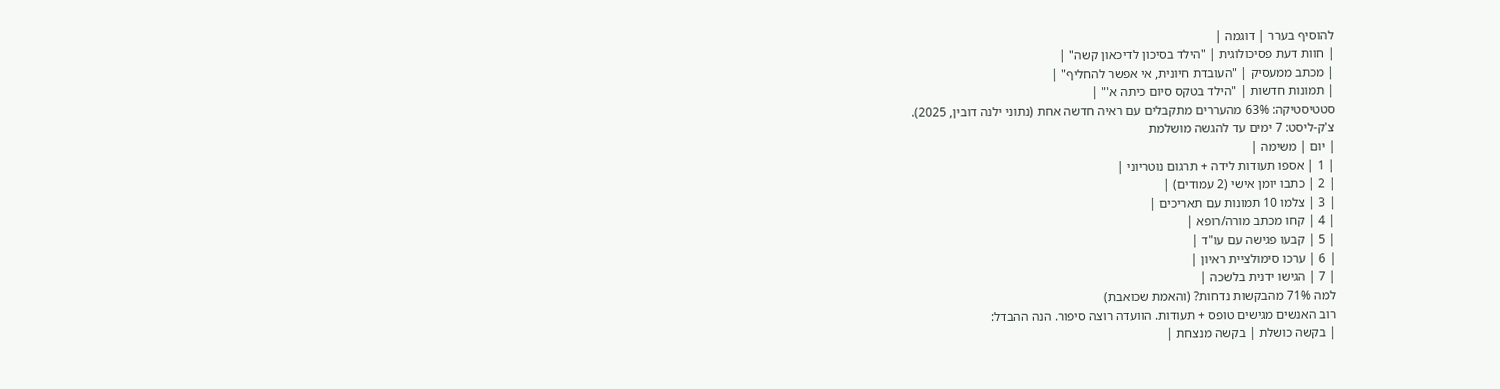להוסיף בערר | דוגמה |
| חוות דעת פסיכולוגית | "הילד בסיכון לדיכאון קשה" |
| מכתב ממעסיק | "העובדת חיונית, אי אפשר להחליף" |
| תמונות חדשות | "הילד בטקס סיום כיתה א'" |
סטטיסטיקה: 63% מהעררים מתקבלים עם ראיה חדשה אחת (נתוני ילנה דובין, 2025).
צ'ק-ליסט: 7 ימים עד להגשה מושלמת
| יום | משימה |
| 1 | אספו תעודות לידה + תרגום נוטריוני |
| 2 | כתבו יומן אישי (2 עמודים) |
| 3 | צלמו 10 תמונות עם תאריכים |
| 4 | קחו מכתב מורה/רופא |
| 5 | קבעו פגישה עם עו"ד |
| 6 | ערכו סימולציית ראיון |
| 7 | הגישו ידנית בלשכה |
למה 71% מהבקשות נדחות? (והאמת שכואבת)
רוב האנשים מגישים טופס + תעודות. הוועדה רוצה סיפור. הנה ההבדל:
| בקשה כושלת | בקשה מנצחת |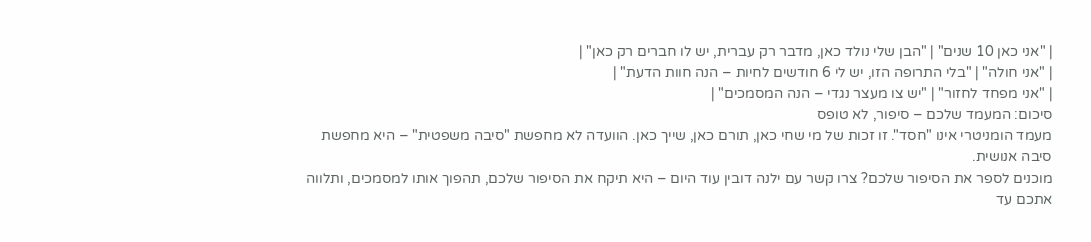| "אני כאן 10 שנים" | "הבן שלי נולד כאן, מדבר רק עברית, יש לו חברים רק כאן" |
| "אני חולה" | "בלי התרופה הזו, יש לי 6 חודשים לחיות – הנה חוות הדעת" |
| "אני מפחד לחזור" | "יש צו מעצר נגדי – הנה המסמכים" |
סיכום: המעמד שלכם – סיפור, לא טופס
מעמד הומניטרי אינו "חסד". זו זכות של מי שחי כאן, תורם כאן, שייך כאן. הוועדה לא מחפשת "סיבה משפטית" – היא מחפשת סיבה אנושית.
מוכנים לספר את הסיפור שלכם? צרו קשר עם ילנה דובין עוד היום – היא תיקח את הסיפור שלכם, תהפוך אותו למסמכים, ותלווה אתכם עד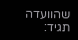שהוועדה תגיד: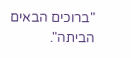"ברוכים הבאים הביתה".